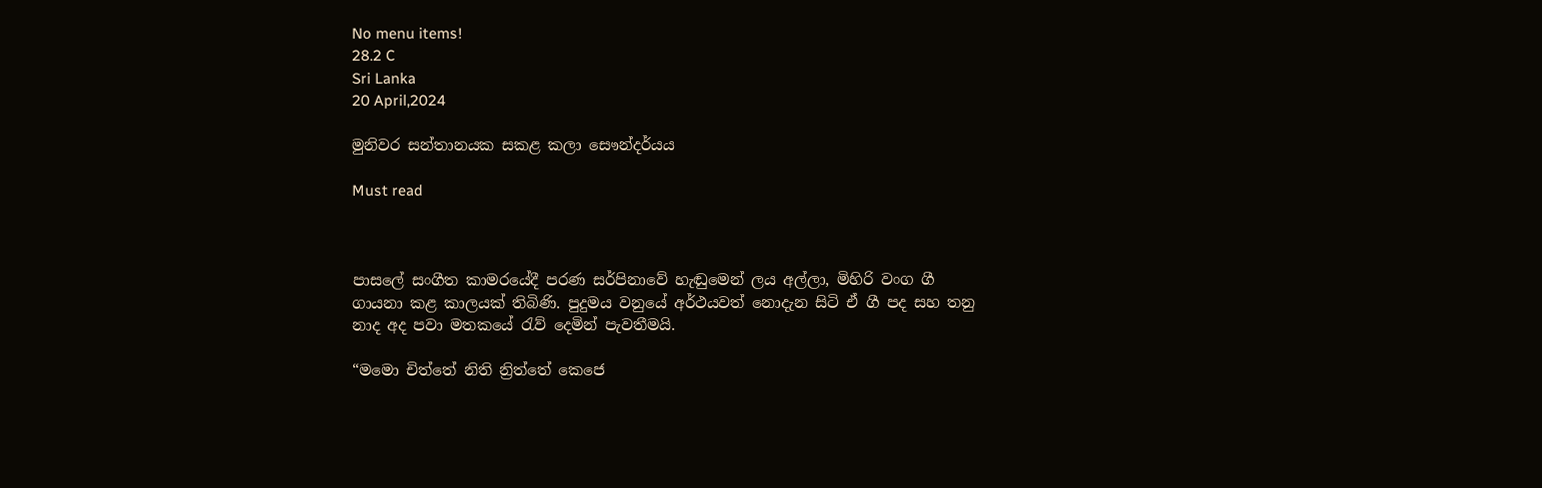No menu items!
28.2 C
Sri Lanka
20 April,2024

මුනිවර සන්තානයක සකළ කලා සෞන්දර්යය

Must read



පාසලේ සංගීත කාමරයේදී පරණ සර්පිනාවේ හැඬුමෙන් ලය අල්ලා, මිහිරි වංග ගී ගායනා කළ කාලයක් තිබිණි. පුදුමය වනුයේ අර්ථයවත් නොදැන සිටි ඒ ගී පද සහ තනු නාද අද පවා මතකයේ රැව් දෙමින් පැවතීමයි.

“මමො චිත්තේ නිති න්‍රිත්තේ කෙජෙ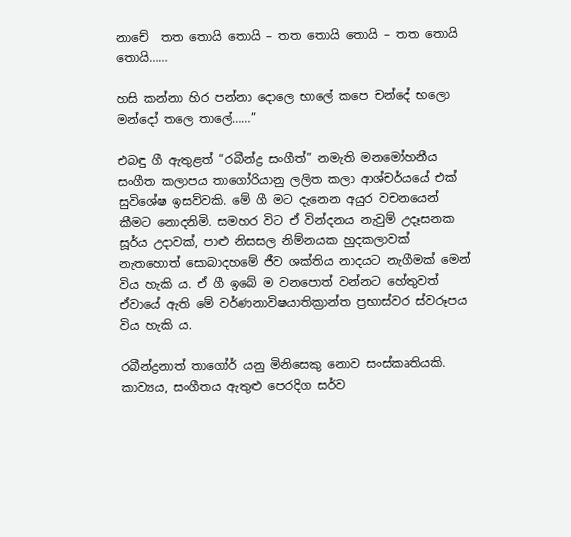නාචේ  තත තොයි තොයි – තත තොයි තොයි – තත තොයි තොයි……

හසි කන්නා හිර පන්නා දොලෙ භාලේ කපෙ චන්දේ භලො මන්දෝ තලෙ තාලේ……”

එබඳු ගී ඇතුළත් “රබීන්ද්‍ර සංගීත්” නමැති මනමෝහනීය සංගීත කලාපය තාගෝරියානු ලලිත කලා ආශ්චර්යයේ එක් සුවිශේෂ ඉසව්වකි. මේ ගී මට දැනෙන අයුර වචනයෙන් කීමට නොදනිමි. සමහර විට ඒ වින්දනය නැවුම් උදෑසනක සූර්ය උදාවක්, පාළු නිසසල නිම්නයක හුදකලාවක් නැතහොත් සොබාදහමේ ජීව ශක්තිය නාදයට නැගීමක් මෙන් විය හැකි ය. ඒ ගී ඉබේ ම වනපොත් වන්නට හේතුවත් ඒවායේ ඇති මේ වර්ණනාවිෂයාතික්‍රාන්ත ප්‍රභාස්වර ස්වරූපය විය හැකි ය.

රබීන්ද්‍රනාත් තාගෝර් යනු මිනිසෙකු නොව සංස්කෘතියකි. කාව්‍යය, සංගීතය ඇතුළු පෙරදිග සර්ව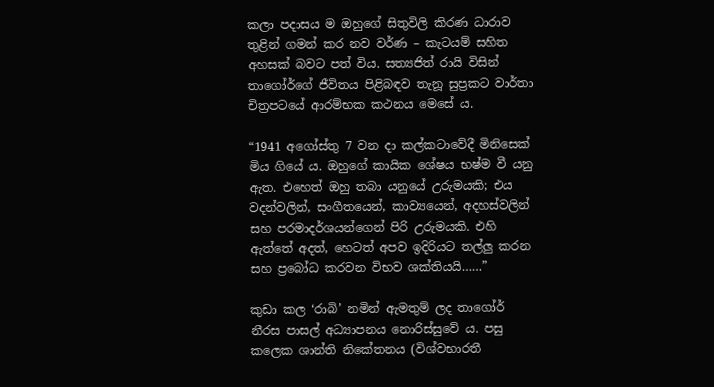කලා පදාසය ම ඔහුගේ සිතුවිලි කිරණ ධාරාව තුළින් ගමන් කර නව වර්ණ – කැටයම් සහිත අහසක් බවට පත් විය. සත්‍යජිත් රායි විසින් තාගෝර්ගේ ජීවිතය පිළිබඳව තැනූ සුප්‍රකට වාර්තා චිත්‍රපටයේ ආරම්භක කථනය මෙසේ ය.

“1941 අගෝස්තු 7 වන දා කල්කටාවේදී මිනිසෙක් මිය ගියේ ය. ඔහුගේ කායික ශේෂය භෂ්ම වී යනු ඇත. එහෙත් ඔහු තබා යනුයේ උරුමයකි; එය වදන්වලින්, සංගීතයෙන්, කාව්‍යයෙන්, අදහස්වලින් සහ පරමාදර්ශයන්ගෙන් පිරි උරුමයකි. එහි ඇත්තේ අදත්, හෙටත් අපව ඉදිරියට තල්ලු කරන සහ ප්‍රබෝධ කරවන විභව ශක්තියයි……”

කුඩා කල ‘රාබි’ නමින් ඇමතුම් ලද තාගෝර් නීරස පාසල් අධ්‍යාපනය නොරිස්සුවේ ය. පසු කලෙක ශාන්ති නිකේතනය (විශ්වභාරතී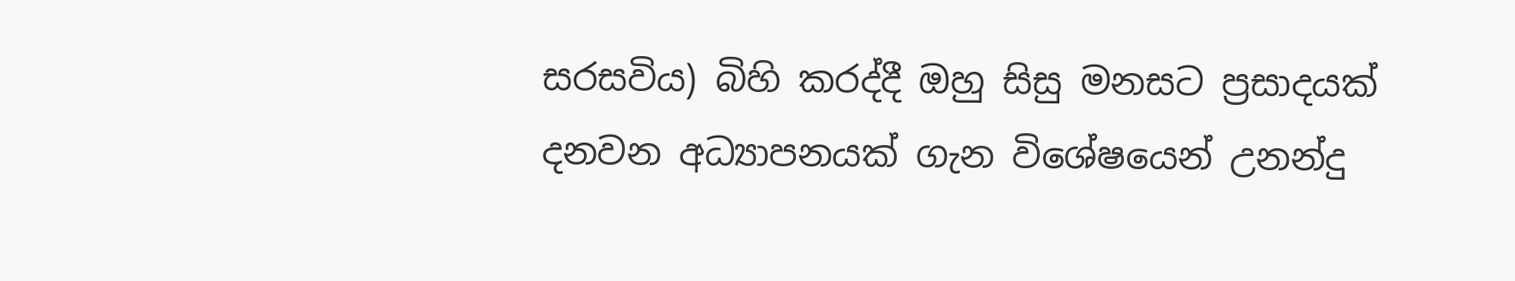සරසවිය) බිහි කරද්දී ඔහු සිසු මනසට ප්‍රසාදයක් දනවන අධ්‍යාපනයක් ගැන විශේෂයෙන් උනන්දු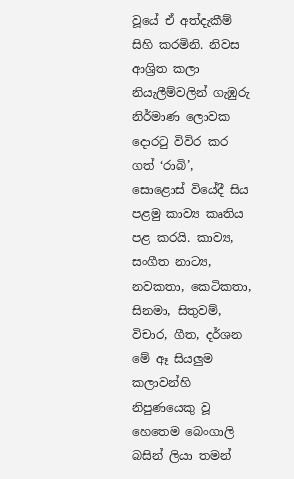වූයේ ඒ අත්දැකීම් සිහි කරමිනි. නිවස ආශ්‍රිත කලා නියැලීම්වලින් ගැඹුරු නිර්මාණ ලොවක දොරටු විවිර කර ගත් ‘රාබි’, සොළොස් වියේදී සිය පළමු කාව්‍ය කෘතිය පළ කරයි. කාව්‍ය, සංගීත නාට්‍ය, නවකතා, කෙටිකතා, සිනමා, සිතුවම්, විචාර, ගීත, දර්ශන මේ ඈ සියලුම කලාවන්හි නිපුණයෙකු වූ හෙතෙම බෙංගාලි බසින් ලියා තමන්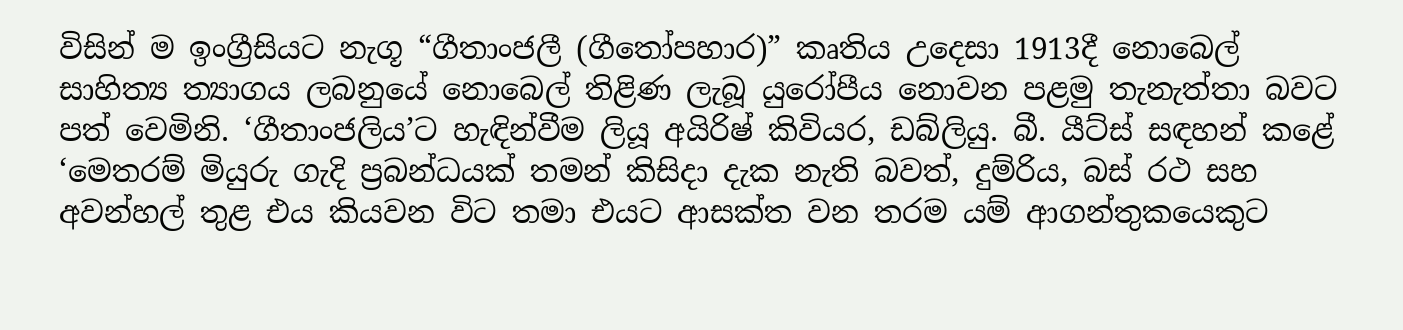විසින් ම ඉංග්‍රීසියට නැගූ “ගීතාංජලී (ගීතෝපහාර)” කෘතිය උදෙසා 1913දී නොබෙල් සාහිත්‍ය ත්‍යාගය ලබනුයේ නොබෙල් තිළිණ ලැබූ යුරෝපීය නොවන පළමු තැනැත්තා බවට පත් වෙමිනි. ‘ගීතාංජලිය’ට හැඳින්වීම ලියූ අයිරිෂ් කිවියර, ඩබ්ලියු. බී. යීට්ස් සඳහන් කළේ ‘මෙතරම් මියුරු ගැදි ප්‍රබන්ධයක් තමන් කිසිදා දැක නැති බවත්, දුම්රිය, බස් රථ සහ අවන්හල් තුළ එය කියවන විට තමා එයට ආසක්ත වන තරම යම් ආගන්තුකයෙකුට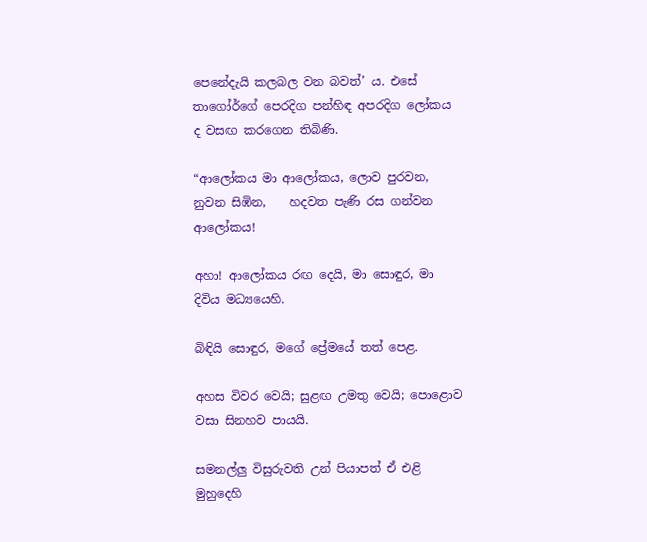පෙනේදැයි කලබල වන බවත්’ ය. එසේ තාගෝර්ගේ පෙරදිග පන්හිඳ අපරදිග ලෝකය ද වසඟ කරගෙන තිබිණි.

“ආලෝකය මා ආලෝකය, ලොව පුරවන, නුවන සිඹින,    හදවත පැණි රස ගන්වන ආලෝකය!

අහා! ආලෝකය රඟ දෙයි, මා සොඳුර, මා දිවිය මධ්‍යයෙහි.

බිඳියි සොඳුර, මගේ ප්‍රේමයේ තත් පෙළ.

අහස විවර වෙයි; සුළඟ උමතු වෙයි; පොළොව වසා සිනහව පායයි.

සමනල්ලු විසුරුවති උන් පියාපත් ඒ එළි මුහුදෙහි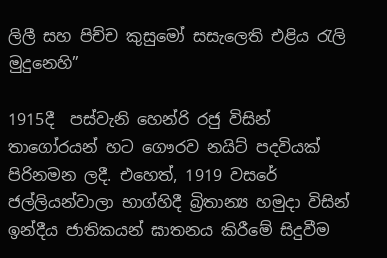ලිලී සහ පිච්ච කුසුමෝ සසැලෙති එළිය රැලි මුදුනෙහි”

1915දී  පස්වැනි හෙන්රි රජු විසින් තාගෝරයන් හට ගෞරව නයිට් පදවියක් පිරිනමන ලදී. එහෙත්, 1919 වසරේ ජල්ලියන්වාලා භාග්හිදී බ්‍රිතාන්‍ය හමුදා විසින් ඉන්දීය ජාතිකයන් ඝාතනය කිරීමේ සිදුවීම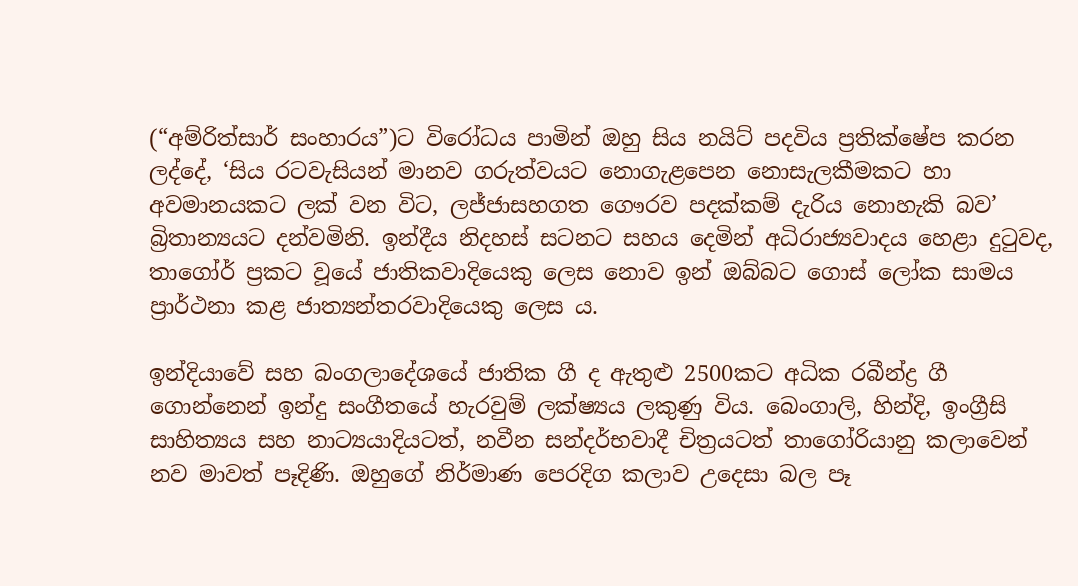(“අම්රිත්සාර් සංහාරය”)ට විරෝධය පාමින් ඔහු සිය නයිට් පදවිය ප්‍රතික්ෂේප කරන ලද්දේ, ‘සිය රටවැසියන් මානව ගරුත්වයට නොගැළපෙන නොසැලකීමකට හා අවමානයකට ලක් වන විට, ලජ්ජාසහගත ගෞරව පදක්කම් දැරිය නොහැකි බව’ බ්‍රිතාන්‍යයට දන්වමිනි. ඉන්දීය නිදහස් සටනට සහය දෙමින් අධිරාජ්‍යවාදය හෙළා දුටුවද, තාගෝර් ප්‍රකට වූයේ ජාතිකවාදියෙකු ලෙස නොව ඉන් ඔබ්බට ගොස් ලෝක සාමය ප්‍රාර්ථනා කළ ජාත්‍යන්තරවාදියෙකු ලෙස ය.

ඉන්දියාවේ සහ බංගලාදේශයේ ජාතික ගී ද ඇතුළු 2500කට අධික රබීන්ද්‍ර ගී ගොන්නෙන් ඉන්දු සංගීතයේ හැරවුම් ලක්ෂ්‍යය ලකුණු විය. බෙංගාලි, හින්දි, ඉංග්‍රීසි සාහිත්‍යය සහ නාට්‍යයාදියටත්, නවීන සන්දර්භවාදී චිත්‍රයටත් තාගෝරියානු කලාවෙන් නව මාවත් පෑදිණි. ඔහුගේ නිර්මාණ පෙරදිග කලාව උදෙසා බල පෑ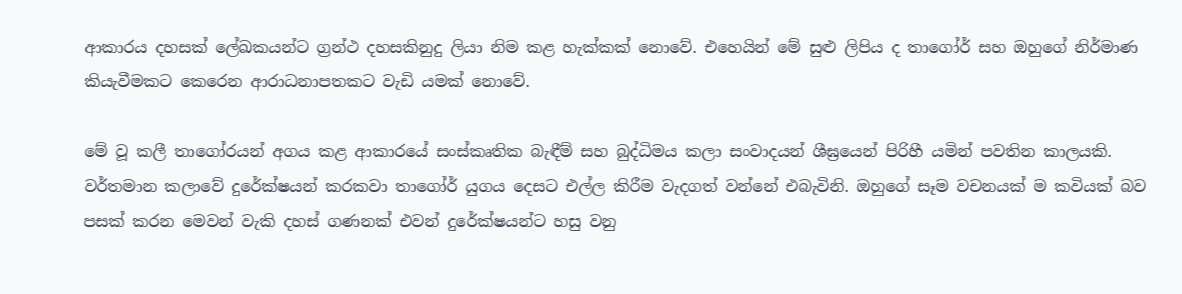ආකාරය දහසක් ලේඛකයන්ට ග්‍රන්ථ දහසකිනුදු ලියා නිම කළ හැක්කක් නොවේ. එහෙයින් මේ සුළු ලිපිය ද තාගෝර් සහ ඔහුගේ නිර්මාණ කියැවීමකට කෙරෙන ආරාධනාපතකට වැඩි යමක් නොවේ.

මේ වූ කලී තාගෝරයන් අගය කළ ආකාරයේ සංස්කෘතික බැඳීම් සහ බුද්ධිමය කලා සංවාදයන් ශීඝ්‍රයෙන් පිරිහී යමින් පවතින කාලයකි. වර්තමාන කලාවේ දුරේක්ෂයන් කරකවා තාගෝර් යුගය දෙසට එල්ල කිරීම වැදගත් වන්නේ එබැවිනි. ඔහුගේ සෑම වචනයක් ම කවියක් බව පසක් කරන මෙවන් වැකි දහස් ගණනක් එවන් දුරේක්ෂයන්ට හසු වනු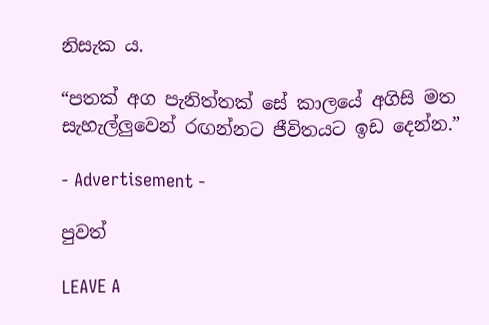නිසැක ය.

“පතක් අග පැනිත්තක් සේ කාලයේ අගිසි මත සැහැල්ලුවෙන් රඟන්නට ජීවිතයට ඉඩ දෙන්න.”

- Advertisement -

පුවත්

LEAVE A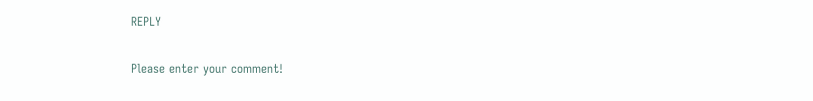REPLY

Please enter your comment!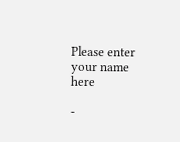Please enter your name here

-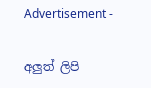Advertisement -

අලුත් ලිපි